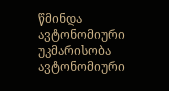წმინდა ავტონომიური უკმარისობა ავტონომიური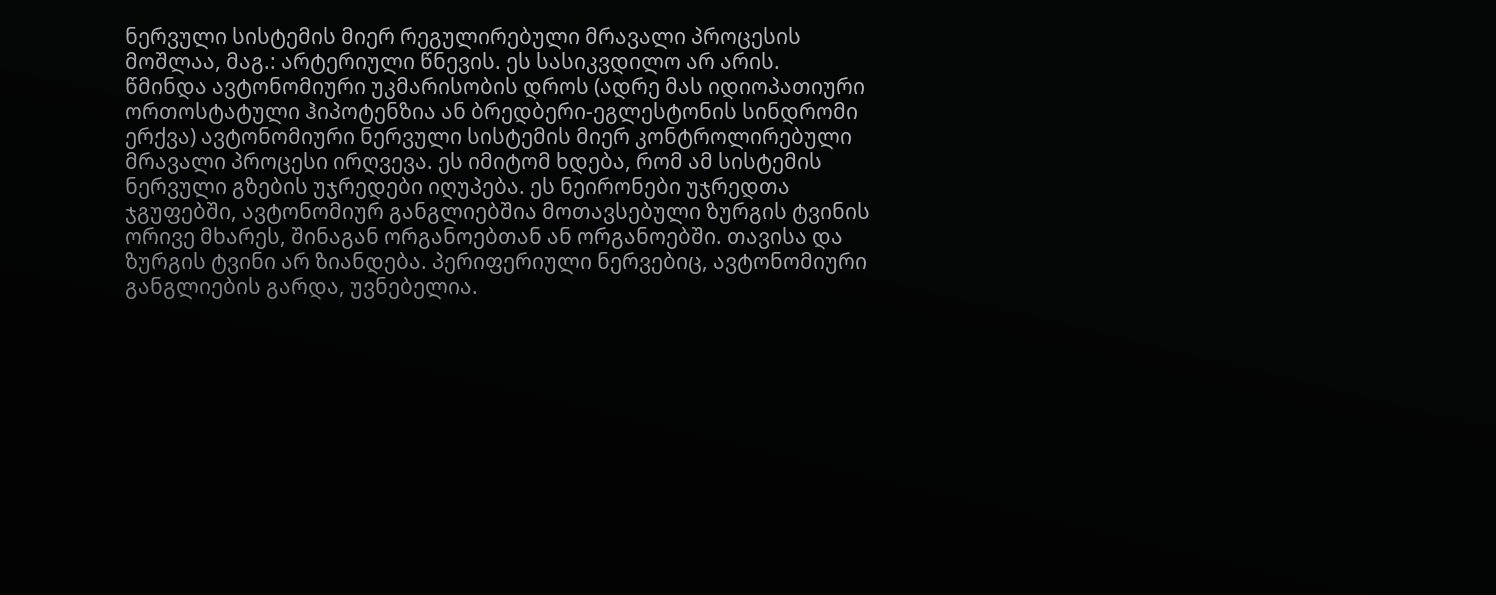ნერვული სისტემის მიერ რეგულირებული მრავალი პროცესის მოშლაა, მაგ.: არტერიული წნევის. ეს სასიკვდილო არ არის.
წმინდა ავტონომიური უკმარისობის დროს (ადრე მას იდიოპათიური ორთოსტატული ჰიპოტენზია ან ბრედბერი-ეგლესტონის სინდრომი ერქვა) ავტონომიური ნერვული სისტემის მიერ კონტროლირებული მრავალი პროცესი ირღვევა. ეს იმიტომ ხდება, რომ ამ სისტემის ნერვული გზების უჯრედები იღუპება. ეს ნეირონები უჯრედთა ჯგუფებში, ავტონომიურ განგლიებშია მოთავსებული ზურგის ტვინის ორივე მხარეს, შინაგან ორგანოებთან ან ორგანოებში. თავისა და ზურგის ტვინი არ ზიანდება. პერიფერიული ნერვებიც, ავტონომიური განგლიების გარდა, უვნებელია.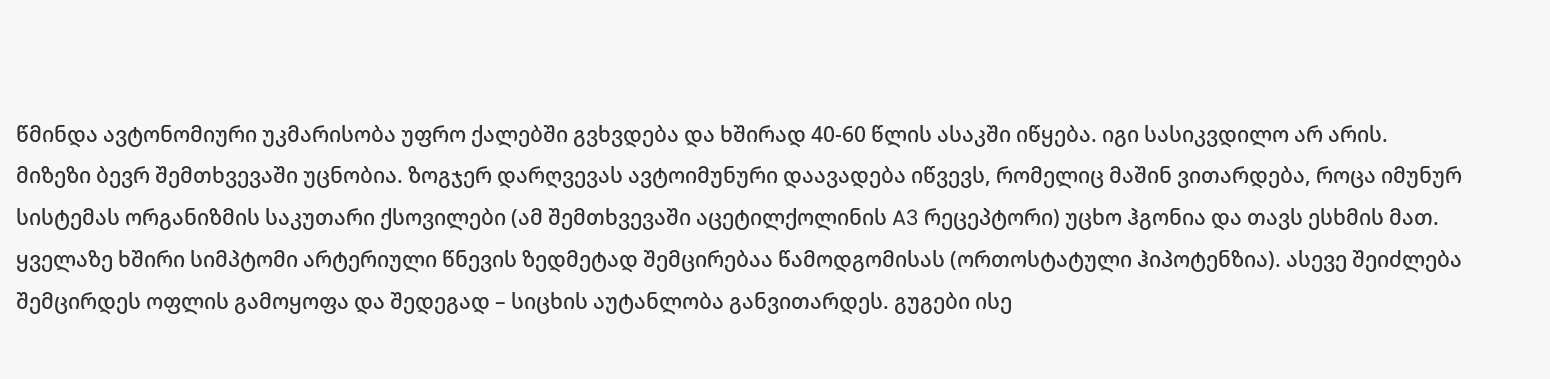წმინდა ავტონომიური უკმარისობა უფრო ქალებში გვხვდება და ხშირად 40-60 წლის ასაკში იწყება. იგი სასიკვდილო არ არის.
მიზეზი ბევრ შემთხვევაში უცნობია. ზოგჯერ დარღვევას ავტოიმუნური დაავადება იწვევს, რომელიც მაშინ ვითარდება, როცა იმუნურ სისტემას ორგანიზმის საკუთარი ქსოვილები (ამ შემთხვევაში აცეტილქოლინის A3 რეცეპტორი) უცხო ჰგონია და თავს ესხმის მათ.
ყველაზე ხშირი სიმპტომი არტერიული წნევის ზედმეტად შემცირებაა წამოდგომისას (ორთოსტატული ჰიპოტენზია). ასევე შეიძლება შემცირდეს ოფლის გამოყოფა და შედეგად – სიცხის აუტანლობა განვითარდეს. გუგები ისე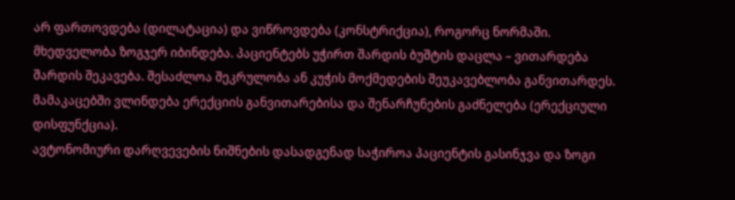არ ფართოვდება (დილატაცია) და ვიწროვდება (კონსტრიქცია), როგორც ნორმაში. მხედველობა ზოგჯერ იბინდება. პაციენტებს უჭირთ შარდის ბუშტის დაცლა – ვითარდება შარდის შეკავება. შესაძლოა შეკრულობა ან კუჭის მოქმედების შეუკავებლობა განვითარდეს. მამაკაცებში ვლინდება ერექციის განვითარებისა და შენარჩუნების გაძნელება (ერექციული დისფუნქცია).
ავტონომიური დარღვევების ნიშნების დასადგენად საჭიროა პაციენტის გასინჯვა და ზოგი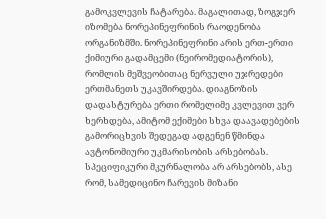გამოკვლევის ჩატარება. მაგალითად, ზოგჯერ იზომება ნორეპინეფრინის რაოდენობა ორგანიზმში. ნორეპინეფრინი არის ერთ-ერთი ქიმიური გადამცემი (ნეირომედიატორის), რომლის მეშვეობითაც ნერვული უჯრედები ერთმანეთს უკავშირდება. დიაგნოზის დადასტურება ერთი რომელიმე კვლევით ვერ ხერხდება, ამიტომ ექიმები სხვა დაავადებების გამორიცხვის შედეგად ადგენენ წმინდა ავტონომიური უკმარისობის არსებობას.
სპეციფიკური მკურნალობა არ არსებობს, ასე რომ, სამედიცინო ჩარევის მიზანი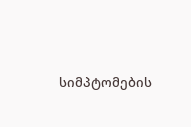სიმპტომების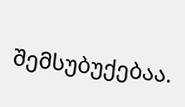შემსუბუქებაა.